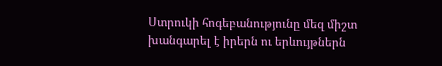Ստրուկի հոգեբանությունը մեզ միշտ խանգարել է իրերն ու երևույթներն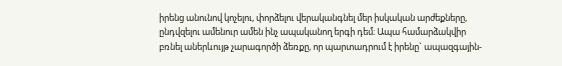իրենց անունով կոչելու, փորձելու վերականգնել մեր իսկական արժեքները, ընդվզելու ամենուր ամեն ինչ ապականող երգի դեմ։ Ապա համարձակվիր բռնել աներևույթ չարագործի ձեռքը, որ պարտադրում է իրենը` ապազգային-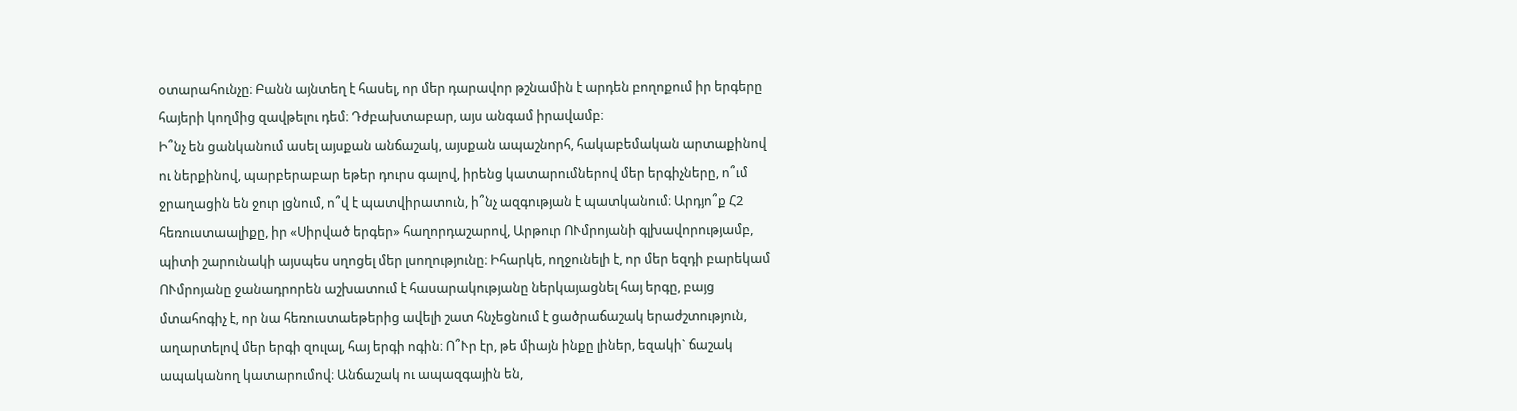օտարահունչը։ Բանն այնտեղ է հասել, որ մեր դարավոր թշնամին է արդեն բողոքում իր երգերը հայերի կողմից զավթելու դեմ։ Դժբախտաբար, այս անգամ իրավամբ։
Ի՞նչ են ցանկանում ասել այսքան անճաշակ, այսքան ապաշնորհ, հակաբեմական արտաքինով ու ներքինով, պարբերաբար եթեր դուրս գալով, իրենց կատարումներով մեր երգիչները, ո՞ւմ ջրաղացին են ջուր լցնում, ո՞վ է պատվիրատուն, ի՞նչ ազգության է պատկանում։ Արդյո՞ք Հ2 հեռուստաալիքը, իր «Սիրված երգեր» հաղորդաշարով, Արթուր ՈՒմրոյանի գլխավորությամբ, պիտի շարունակի այսպես սղոցել մեր լսողությունը։ Իհարկե, ողջունելի է, որ մեր եզդի բարեկամ ՈՒմրոյանը ջանադրորեն աշխատում է հասարակությանը ներկայացնել հայ երգը, բայց մտահոգիչ է, որ նա հեռուստաեթերից ավելի շատ հնչեցնում է ցածրաճաշակ երաժշտություն, աղարտելով մեր երգի զուլալ, հայ երգի ոգին։ Ո՞Ւր էր, թե միայն ինքը լիներ, եզակի` ճաշակ ապականող կատարումով։ Անճաշակ ու ապազգային են,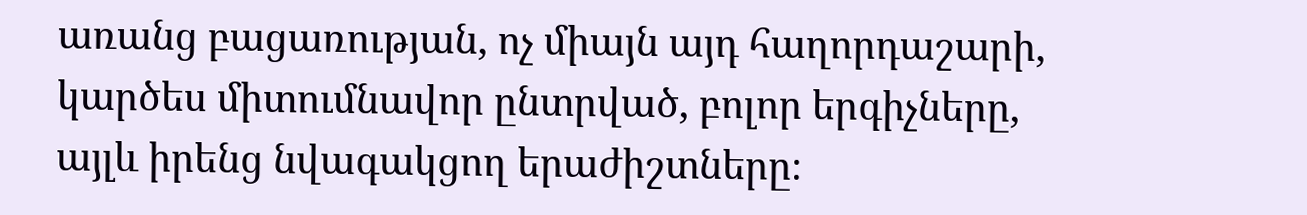առանց բացառության, ոչ միայն այդ հաղորդաշարի, կարծես միտումնավոր ընտրված, բոլոր երգիչները, այլև իրենց նվագակցող երաժիշտները։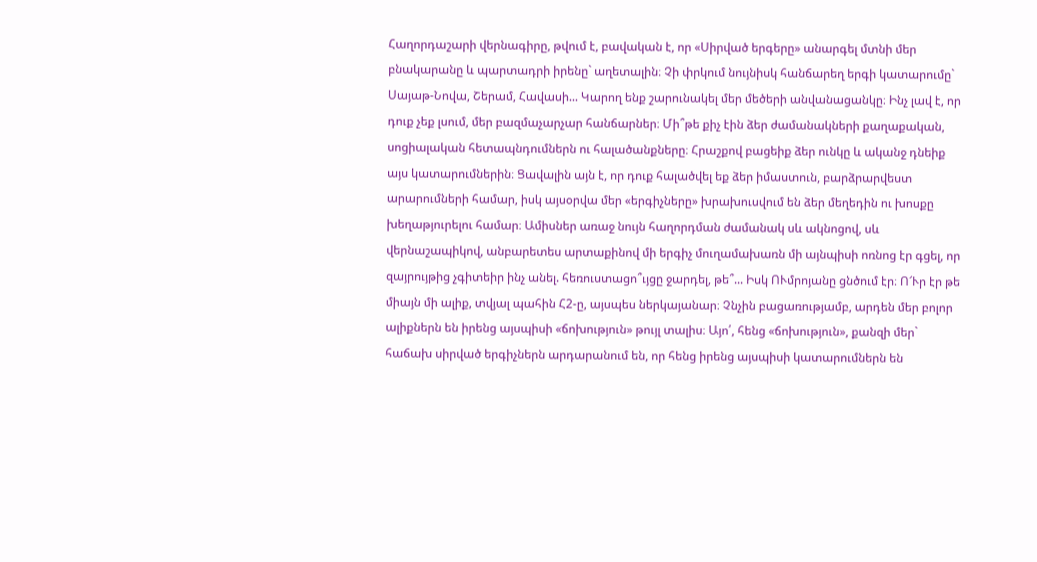Հաղորդաշարի վերնագիրը, թվում է, բավական է, որ «Սիրված երգերը» անարգել մտնի մեր բնակարանը և պարտադրի իրենը` աղետալին։ Չի փրկում նույնիսկ հանճարեղ երգի կատարումը` Սայաթ-Նովա, Շերամ, Հավասի... Կարող ենք շարունակել մեր մեծերի անվանացանկը։ Ինչ լավ է, որ դուք չեք լսում, մեր բազմաչարչար հանճարներ։ Մի՞թե քիչ էին ձեր ժամանակների քաղաքական, սոցիալական հետապնդումներն ու հալածանքները։ Հրաշքով բացեիք ձեր ունկը և ականջ դնեիք այս կատարումներին։ Ցավալին այն է, որ դուք հալածվել եք ձեր իմաստուն, բարձրարվեստ արարումների համար, իսկ այսօրվա մեր «երգիչները» խրախուսվում են ձեր մեղեդին ու խոսքը խեղաթյուրելու համար։ Ամիսներ առաջ նույն հաղորդման ժամանակ սև ակնոցով, սև վերնաշապիկով, անբարետես արտաքինով մի երգիչ մուղամախառն մի այնպիսի ոռնոց էր գցել, որ զայրույթից չգիտեիր ինչ անել. հեռուստացո՞ւյցը ջարդել, թե՞... Իսկ ՈՒմրոյանը ցնծում էր։ Ո՜Ւր էր թե միայն մի ալիք, տվյալ պահին Հ2-ը, այսպես ներկայանար։ Չնչին բացառությամբ, արդեն մեր բոլոր ալիքներն են իրենց այսպիսի «ճոխություն» թույլ տալիս։ Այո՛, հենց «ճոխություն», քանզի մեր` հաճախ սիրված երգիչներն արդարանում են, որ հենց իրենց այսպիսի կատարումներն են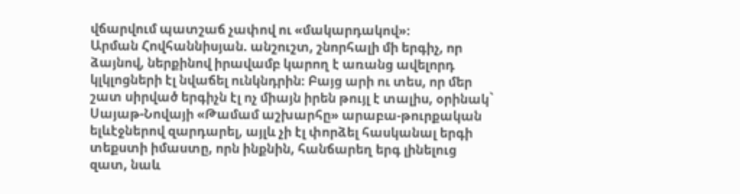վճարվում պատշաճ չափով ու «մակարդակով»։
Արման Հովհաննիսյան. անշուշտ, շնորհալի մի երգիչ, որ ձայնով, ներքինով իրավամբ կարող է առանց ավելորդ կլկլոցների էլ նվաճել ունկնդրին։ Բայց արի ու տես, որ մեր շատ սիրված երգիչն էլ ոչ միայն իրեն թույլ է տալիս, օրինակ` Սայաթ-Նովայի «Թամամ աշխարհը» արաբա-թուրքական ելևէջներով զարդարել, այլև չի էլ փորձել հասկանալ երգի տեքստի իմաստը, որն ինքնին, հանճարեղ երգ լինելուց զատ, նաև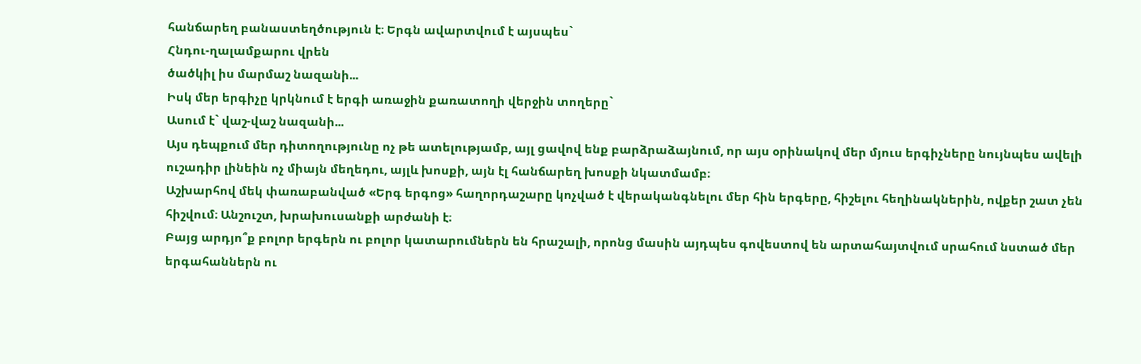հանճարեղ բանաստեղծություն է։ Երգն ավարտվում է այսպես`
Հնդու-ղալամքարու վրեն
ծածկիլ իս մարմաշ նազանի...
Իսկ մեր երգիչը կրկնում է երգի առաջին քառատողի վերջին տողերը`
Ասում է` վաշ-վաշ նազանի...
Այս դեպքում մեր դիտողությունը ոչ թե ատելությամբ, այլ ցավով ենք բարձրաձայնում, որ այս օրինակով մեր մյուս երգիչները նույնպես ավելի ուշադիր լինեին ոչ միայն մեղեդու, այլև խոսքի, այն էլ հանճարեղ խոսքի նկատմամբ։
Աշխարհով մեկ փառաբանված «Երգ երգոց» հաղորդաշարը կոչված է վերականգնելու մեր հին երգերը, հիշելու հեղինակներին, ովքեր շատ չեն հիշվում։ Անշուշտ, խրախուսանքի արժանի է։
Բայց արդյո՞ք բոլոր երգերն ու բոլոր կատարումներն են հրաշալի, որոնց մասին այդպես գովեստով են արտահայտվում սրահում նստած մեր երգահաններն ու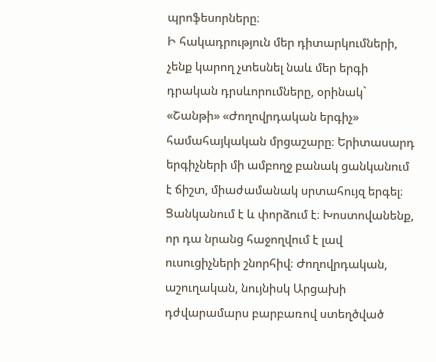պրոֆեսորները։
Ի հակադրություն մեր դիտարկումների, չենք կարող չտեսնել նաև մեր երգի դրական դրսևորումները, օրինակ` «Շանթի» «Ժողովրդական երգիչ» համահայկական մրցաշարը։ Երիտասարդ երգիչների մի ամբողջ բանակ ցանկանում է ճիշտ, միաժամանակ սրտահույզ երգել։ Ցանկանում է և փորձում է։ Խոստովանենք, որ դա նրանց հաջողվում է լավ ուսուցիչների շնորհիվ։ Ժողովրդական, աշուղական, նույնիսկ Արցախի դժվարամարս բարբառով ստեղծված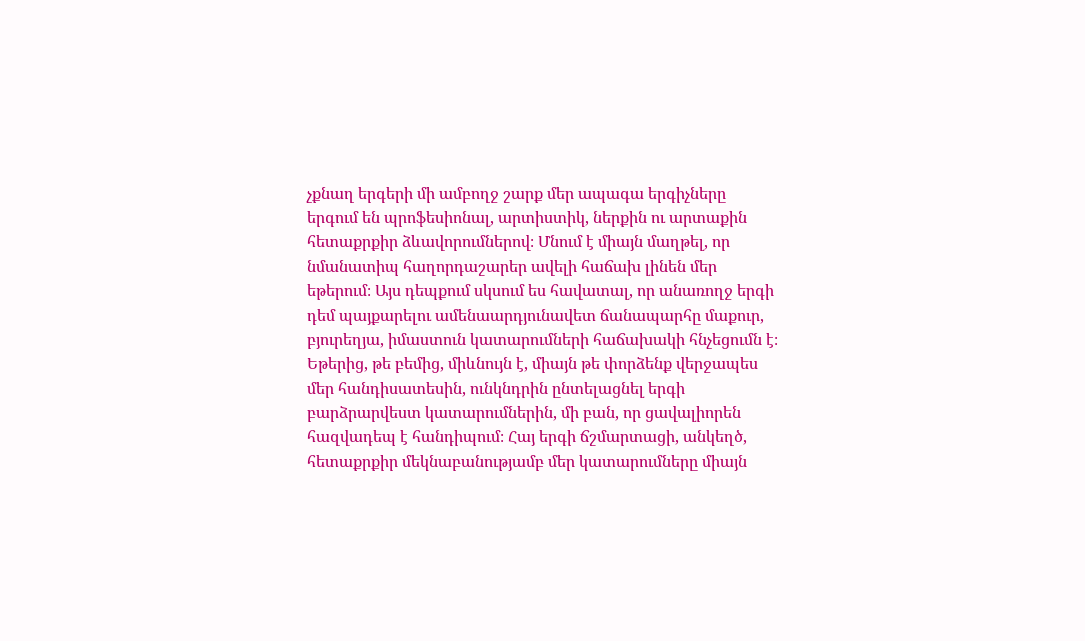չքնաղ երգերի մի ամբողջ շարք մեր ապագա երգիչները երգում են պրոֆեսիոնալ, արտիստիկ, ներքին ու արտաքին հետաքրքիր ձևավորումներով։ Մնում է միայն մաղթել, որ նմանատիպ հաղորդաշարեր ավելի հաճախ լինեն մեր եթերում։ Այս դեպքում սկսում ես հավատալ, որ անառողջ երգի դեմ պայքարելու ամենաարդյունավետ ճանապարհը մաքուր, բյուրեղյա, իմաստուն կատարումների հաճախակի հնչեցումն է։ Եթերից, թե բեմից, միևնույն է, միայն թե փորձենք վերջապես մեր հանդիսատեսին, ունկնդրին ընտելացնել երգի բարձրարվեստ կատարումներին, մի բան, որ ցավալիորեն հազվադեպ է հանդիպում։ Հայ երգի ճշմարտացի, անկեղծ, հետաքրքիր մեկնաբանությամբ մեր կատարումները միայն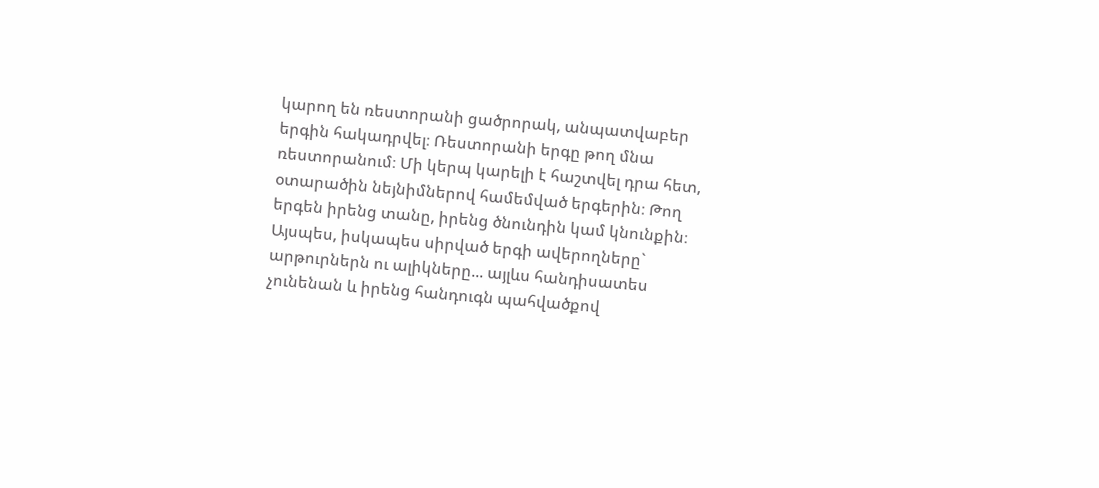կարող են ռեստորանի ցածրորակ, անպատվաբեր երգին հակադրվել։ Ռեստորանի երգը թող մնա ռեստորանում։ Մի կերպ կարելի է հաշտվել դրա հետ, օտարածին նեյնիմներով համեմված երգերին։ Թող երգեն իրենց տանը, իրենց ծնունդին կամ կնունքին։ Այսպես, իսկապես սիրված երգի ավերողները` արթուրներն ու ալիկները... այլևս հանդիսատես չունենան և իրենց հանդուգն պահվածքով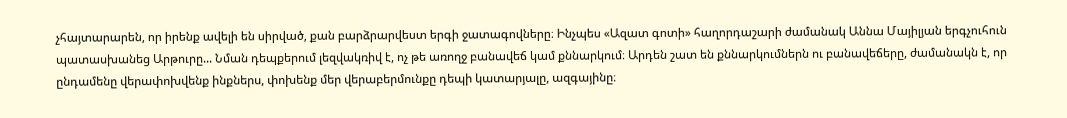չհայտարարեն, որ իրենք ավելի են սիրված, քան բարձրարվեստ երգի ջատագովները։ Ինչպես «Ազատ գոտի» հաղորդաշարի ժամանակ Աննա Մայիլյան երգչուհուն պատասխանեց Արթուրը... Նման դեպքերում լեզվակռիվ է, ոչ թե առողջ բանավեճ կամ քննարկում։ Արդեն շատ են քննարկումներն ու բանավեճերը, ժամանակն է, որ ընդամենը վերափոխվենք ինքներս, փոխենք մեր վերաբերմունքը դեպի կատարյալը, ազգայինը։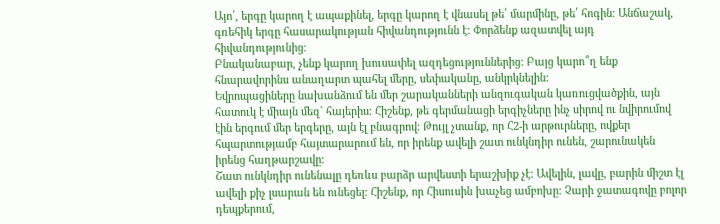Այո՛, երգը կարող է ապաքինել, երգը կարող է վնասել թե՛ մարմինը, թե՛ հոգին։ Անճաշակ, գռեհիկ երգը հասարակության հիվանդությունն է։ Փորձենք ազատվել այդ հիվանդությունից։
Բնականաբար, չենք կարող խուսափել ազդեցություններից։ Բայց կարո՞ղ ենք հնարավորինս անաղարտ պահել մերը, սեփականը, անկրկնելին։
Եվրոպացիները նախանձում են մեր շարականների անզուգական կառուցվածքին, այն հատուկ է միայն մեզ` հայերիս։ Հիշենք, թե գերմանացի երգիչները ինչ սիրով ու նվիրումով էին երգում մեր երգերը, այն էլ բնագրով։ Թույլ չտանք, որ Հ2-ի արթուրները, ովքեր հպարտությամբ հայտարարում են, որ իրենք ավելի շատ ունկնդիր ունեն, շարունակեն իրենց հաղթարշավը։
Շատ ունկնդիր ունենալը դեռևս բարձր արվեստի երաշխիք չէ։ Ավելին, լավը, բարին միշտ էլ ավելի քիչ լսարան են ունեցել։ Հիշենք, որ Հիսուսին խաչեց ամբոխը։ Չարի ջատագովը բոլոր դեպքերում,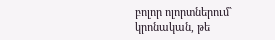բոլոր ոլորտներում` կրոնական, թե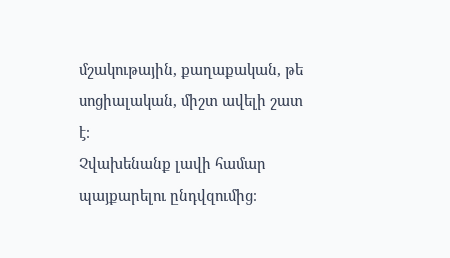մշակութային, քաղաքական, թե սոցիալական, միշտ ավելի շատ է։
Չվախենանք լավի համար պայքարելու ընդվզումից։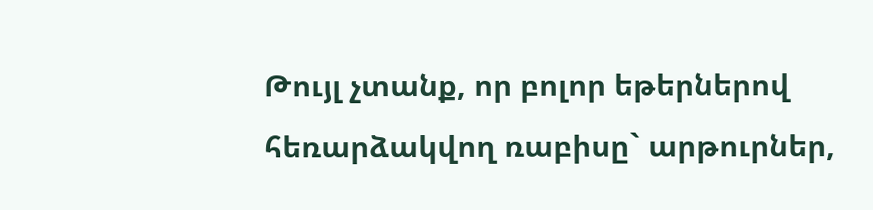Թույլ չտանք, որ բոլոր եթերներով հեռարձակվող ռաբիսը` արթուրներ,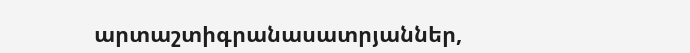արտաշտիգրանասատրյաններ,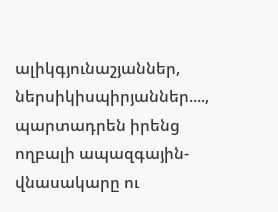ալիկգյունաշյաններ, ներսիկիսպիրյաններ...., պարտադրեն իրենց ողբալի ապազգային-վնասակարը ու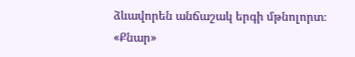ձևավորեն անճաշակ երգի մթնոլորտ։
«Քնար»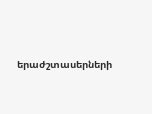երաժշտասերների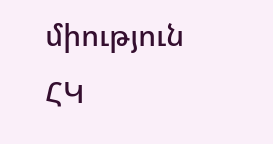միություն ՀԿ